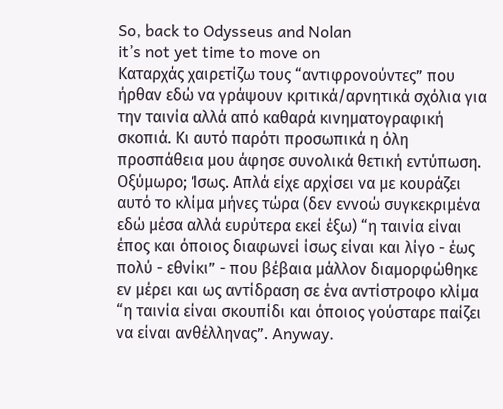So, back to Odysseus and Nolan
it’s not yet time to move on
Καταρχάς χαιρετίζω τους “αντιφρονούντες” που ήρθαν εδώ να γράψουν κριτικά/αρνητικά σχόλια για την ταινία αλλά από καθαρά κινηματογραφική σκοπιά. Κι αυτό παρότι προσωπικά η όλη προσπάθεια μου άφησε συνολικά θετική εντύπωση. Οξύμωρο; Ίσως. Απλά είχε αρχίσει να με κουράζει αυτό το κλίμα μήνες τώρα (δεν εννοώ συγκεκριμένα εδώ μέσα αλλά ευρύτερα εκεί έξω) “η ταινία είναι έπος και όποιος διαφωνεί ίσως είναι και λίγο - έως πολύ - εθνίκι” - που βέβαια μάλλον διαμορφώθηκε εν μέρει και ως αντίδραση σε ένα αντίστροφο κλίμα “η ταινία είναι σκουπίδι και όποιος γούσταρε παίζει να είναι ανθέλληνας”. Anyway.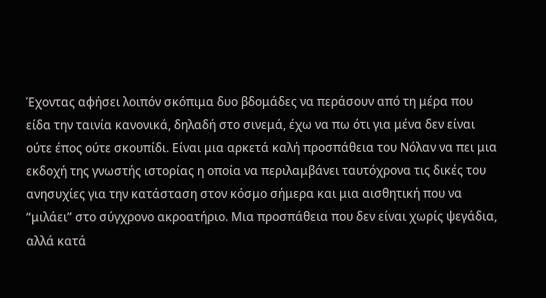Έχοντας αφήσει λοιπόν σκόπιμα δυο βδομάδες να περάσουν από τη μέρα που είδα την ταινία κανονικά, δηλαδή στο σινεμά, έχω να πω ότι για μένα δεν είναι ούτε έπος ούτε σκουπίδι. Είναι μια αρκετά καλή προσπάθεια του Νόλαν να πει μια εκδοχή της γνωστής ιστορίας η οποία να περιλαμβάνει ταυτόχρονα τις δικές του ανησυχίες για την κατάσταση στον κόσμο σήμερα και μια αισθητική που να “μιλάει” στο σύγχρονο ακροατήριο. Μια προσπάθεια που δεν είναι χωρίς ψεγάδια, αλλά κατά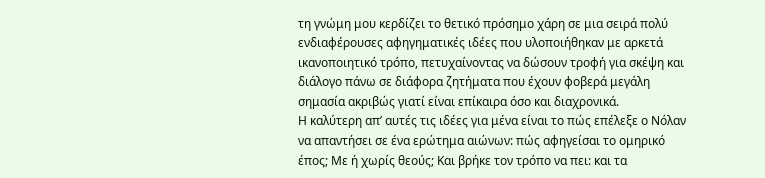τη γνώμη μου κερδίζει το θετικό πρόσημο χάρη σε μια σειρά πολύ ενδιαφέρουσες αφηγηματικές ιδέες που υλοποιήθηκαν με αρκετά ικανοποιητικό τρόπο, πετυχαίνοντας να δώσουν τροφή για σκέψη και διάλογο πάνω σε διάφορα ζητήματα που έχουν φοβερά μεγάλη σημασία ακριβώς γιατί είναι επίκαιρα όσο και διαχρονικά.
Η καλύτερη απ’ αυτές τις ιδέες για μένα είναι το πώς επέλεξε ο Νόλαν να απαντήσει σε ένα ερώτημα αιώνων: πώς αφηγείσαι το ομηρικό έπος; Με ή χωρίς θεούς; Και βρήκε τον τρόπο να πει: και τα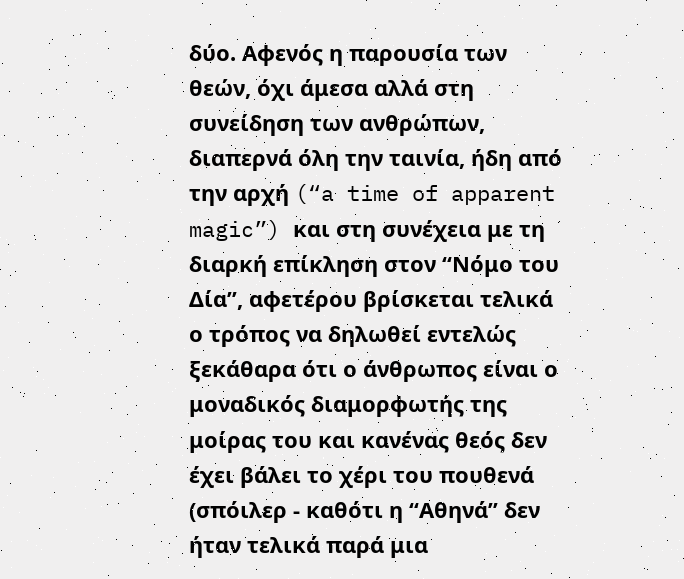δύο. Αφενός η παρουσία των θεών, όχι άμεσα αλλά στη συνείδηση των ανθρώπων, διαπερνά όλη την ταινία, ήδη από την αρχή (“a time of apparent magic”) και στη συνέχεια με τη διαρκή επίκληση στον “Νόμο του Δία”, αφετέρου βρίσκεται τελικά ο τρόπος να δηλωθεί εντελώς ξεκάθαρα ότι ο άνθρωπος είναι ο μοναδικός διαμορφωτής της μοίρας του και κανένας θεός δεν έχει βάλει το χέρι του πουθενά (σπόιλερ - καθότι η “Αθηνά” δεν ήταν τελικά παρά μια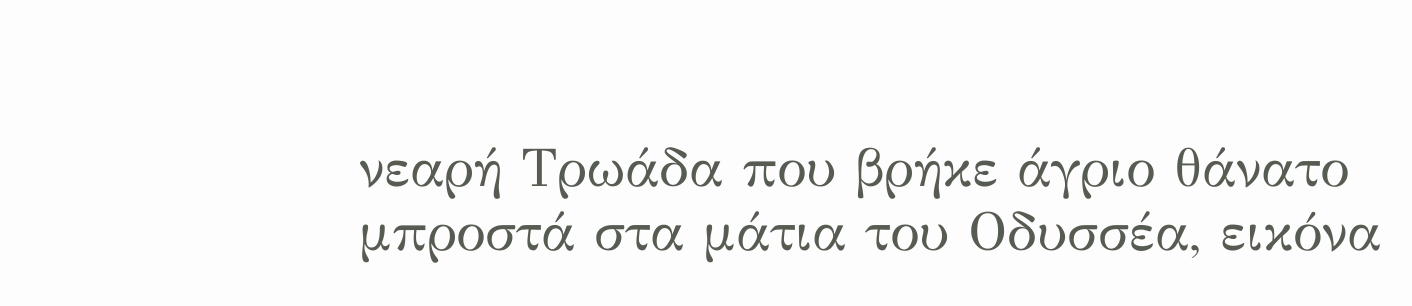νεαρή Τρωάδα που βρήκε άγριο θάνατο μπροστά στα μάτια του Οδυσσέα, εικόνα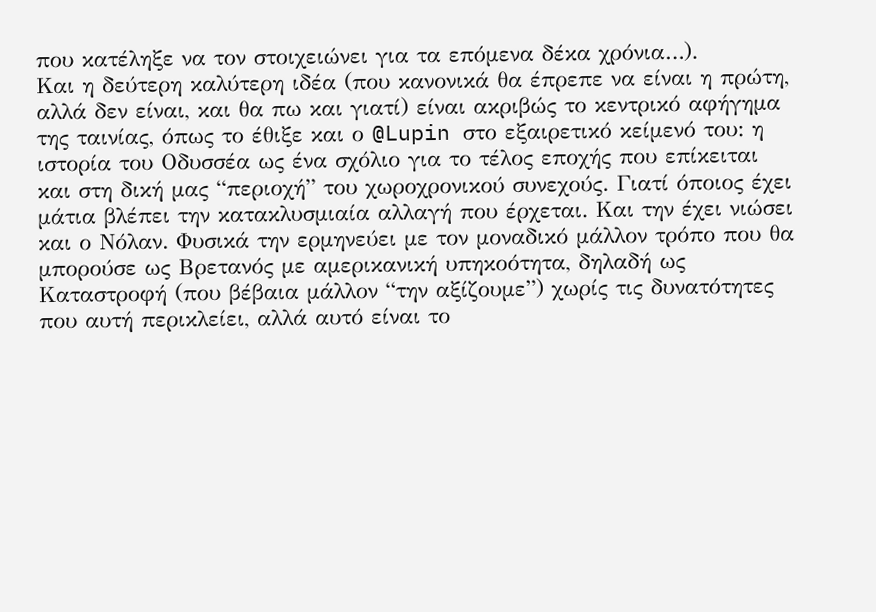που κατέληξε να τον στοιχειώνει για τα επόμενα δέκα χρόνια…).
Και η δεύτερη καλύτερη ιδέα (που κανονικά θα έπρεπε να είναι η πρώτη, αλλά δεν είναι, και θα πω και γιατί) είναι ακριβώς το κεντρικό αφήγημα της ταινίας, όπως το έθιξε και ο @Lupin στο εξαιρετικό κείμενό του: η ιστορία του Οδυσσέα ως ένα σχόλιο για το τέλος εποχής που επίκειται και στη δική μας “περιοχή” του χωροχρονικού συνεχούς. Γιατί όποιος έχει μάτια βλέπει την κατακλυσμιαία αλλαγή που έρχεται. Και την έχει νιώσει και ο Νόλαν. Φυσικά την ερμηνεύει με τον μοναδικό μάλλον τρόπο που θα μπορούσε ως Βρετανός με αμερικανική υπηκοότητα, δηλαδή ως Καταστροφή (που βέβαια μάλλον “την αξίζουμε”) χωρίς τις δυνατότητες που αυτή περικλείει, αλλά αυτό είναι το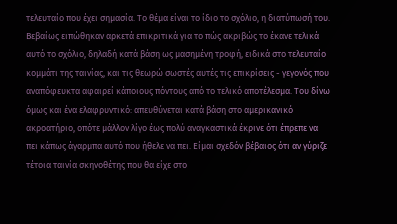τελευταίο που έχει σημασία. Το θέμα είναι το ίδιο το σχόλιο, η διατύπωσή του. Βεβαίως ειπώθηκαν αρκετά επικριτικά για το πώς ακριβώς το έκανε τελικά αυτό το σχόλιο, δηλαδή κατά βάση ως μασημένη τροφή, ειδικά στο τελευταίο κομμάτι της ταινίας, και τις θεωρώ σωστές αυτές τις επικρίσεις - γεγονός που αναπόφευκτα αφαιρεί κάποιους πόντους από το τελικό αποτέλεσμα. Του δίνω όμως και ένα ελαφρυντικό: απευθύνεται κατά βάση στο αμερικανικό ακροατήριο, οπότε μάλλον λίγο έως πολύ αναγκαστικά έκρινε ότι έπρεπε να πει κάπως άγαρμπα αυτό που ήθελε να πει. Είμαι σχεδόν βέβαιος ότι αν γύριζε τέτοια ταινία σκηνοθέτης που θα είχε στο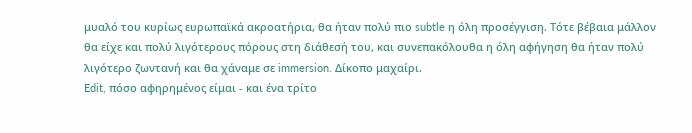μυαλό του κυρίως ευρωπαϊκά ακροατήρια, θα ήταν πολύ πιο subtle η όλη προσέγγιση. Τότε βέβαια μάλλον θα είχε και πολύ λιγότερους πόρους στη διάθεσή του, και συνεπακόλουθα η όλη αφήγηση θα ήταν πολύ λιγότερο ζωντανή και θα χάναμε σε immersion. Δίκοπο μαχαίρι.
Edit, πόσο αφηρημένος είμαι - και ένα τρίτο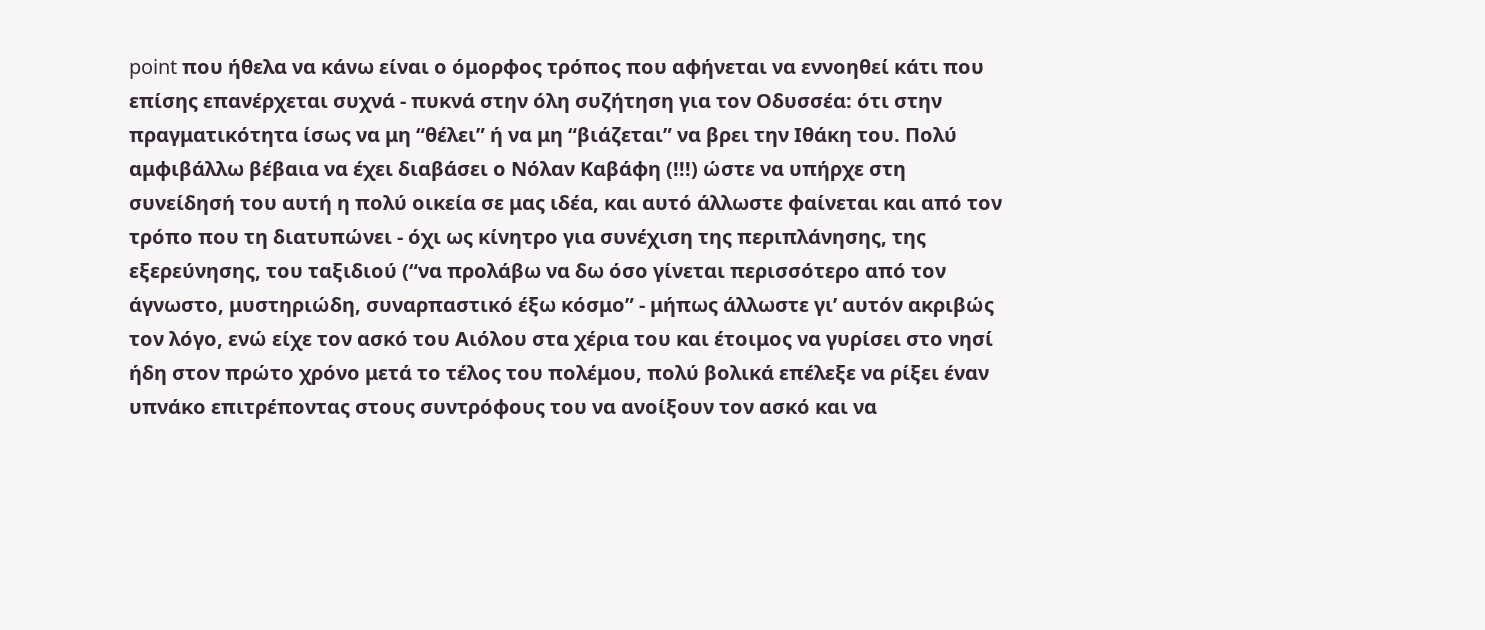point που ήθελα να κάνω είναι ο όμορφος τρόπος που αφήνεται να εννοηθεί κάτι που επίσης επανέρχεται συχνά - πυκνά στην όλη συζήτηση για τον Οδυσσέα: ότι στην πραγματικότητα ίσως να μη “θέλει” ή να μη “βιάζεται” να βρει την Ιθάκη του. Πολύ αμφιβάλλω βέβαια να έχει διαβάσει ο Νόλαν Καβάφη (!!!) ώστε να υπήρχε στη συνείδησή του αυτή η πολύ οικεία σε μας ιδέα, και αυτό άλλωστε φαίνεται και από τον τρόπο που τη διατυπώνει - όχι ως κίνητρο για συνέχιση της περιπλάνησης, της εξερεύνησης, του ταξιδιού (“να προλάβω να δω όσο γίνεται περισσότερο από τον άγνωστο, μυστηριώδη, συναρπαστικό έξω κόσμο” - μήπως άλλωστε γι’ αυτόν ακριβώς τον λόγο, ενώ είχε τον ασκό του Αιόλου στα χέρια του και έτοιμος να γυρίσει στο νησί ήδη στον πρώτο χρόνο μετά το τέλος του πολέμου, πολύ βολικά επέλεξε να ρίξει έναν υπνάκο επιτρέποντας στους συντρόφους του να ανοίξουν τον ασκό και να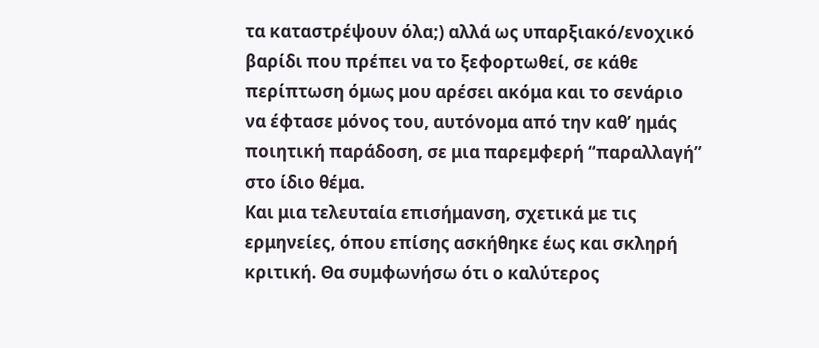τα καταστρέψουν όλα;) αλλά ως υπαρξιακό/ενοχικό βαρίδι που πρέπει να το ξεφορτωθεί, σε κάθε περίπτωση όμως μου αρέσει ακόμα και το σενάριο να έφτασε μόνος του, αυτόνομα από την καθ’ ημάς ποιητική παράδοση, σε μια παρεμφερή “παραλλαγή” στο ίδιο θέμα.
Και μια τελευταία επισήμανση, σχετικά με τις ερμηνείες, όπου επίσης ασκήθηκε έως και σκληρή κριτική. Θα συμφωνήσω ότι ο καλύτερος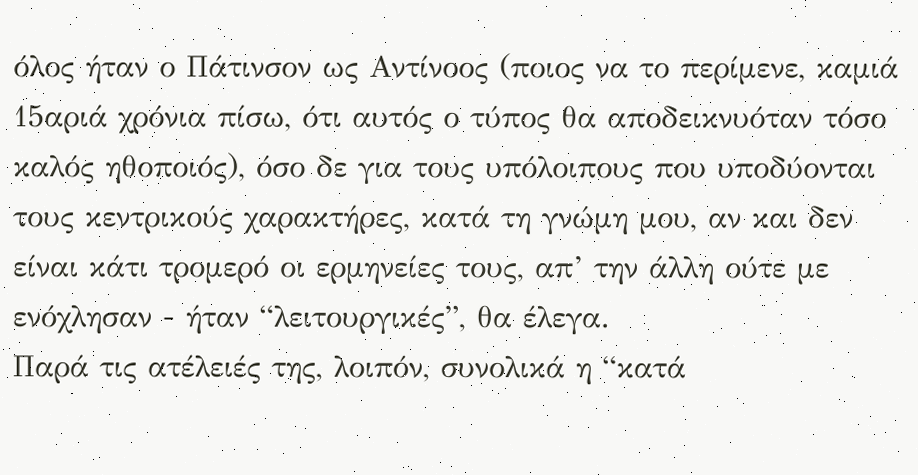όλος ήταν ο Πάτινσον ως Αντίνοος (ποιος να το περίμενε, καμιά 15αριά χρόνια πίσω, ότι αυτός ο τύπος θα αποδεικνυόταν τόσο καλός ηθοποιός), όσο δε για τους υπόλοιπους που υποδύονται τους κεντρικούς χαρακτήρες, κατά τη γνώμη μου, αν και δεν είναι κάτι τρομερό οι ερμηνείες τους, απ’ την άλλη ούτε με ενόχλησαν - ήταν “λειτουργικές”, θα έλεγα.
Παρά τις ατέλειές της, λοιπόν, συνολικά η “κατά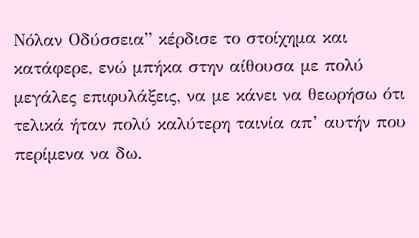Νόλαν Οδύσσεια” κέρδισε το στοίχημα και κατάφερε, ενώ μπήκα στην αίθουσα με πολύ μεγάλες επιφυλάξεις, να με κάνει να θεωρήσω ότι τελικά ήταν πολύ καλύτερη ταινία απ’ αυτήν που περίμενα να δω.